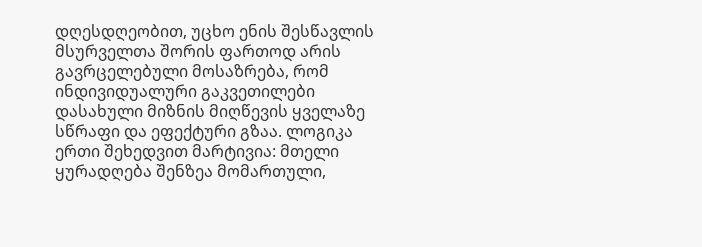დღესდღეობით, უცხო ენის შესწავლის მსურველთა შორის ფართოდ არის გავრცელებული მოსაზრება, რომ ინდივიდუალური გაკვეთილები დასახული მიზნის მიღწევის ყველაზე სწრაფი და ეფექტური გზაა. ლოგიკა ერთი შეხედვით მარტივია: მთელი ყურადღება შენზეა მომართული,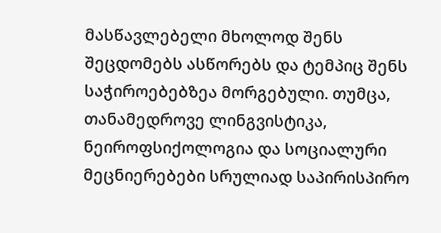მასწავლებელი მხოლოდ შენს შეცდომებს ასწორებს და ტემპიც შენს საჭიროებებზეა მორგებული. თუმცა, თანამედროვე ლინგვისტიკა, ნეიროფსიქოლოგია და სოციალური მეცნიერებები სრულიად საპირისპირო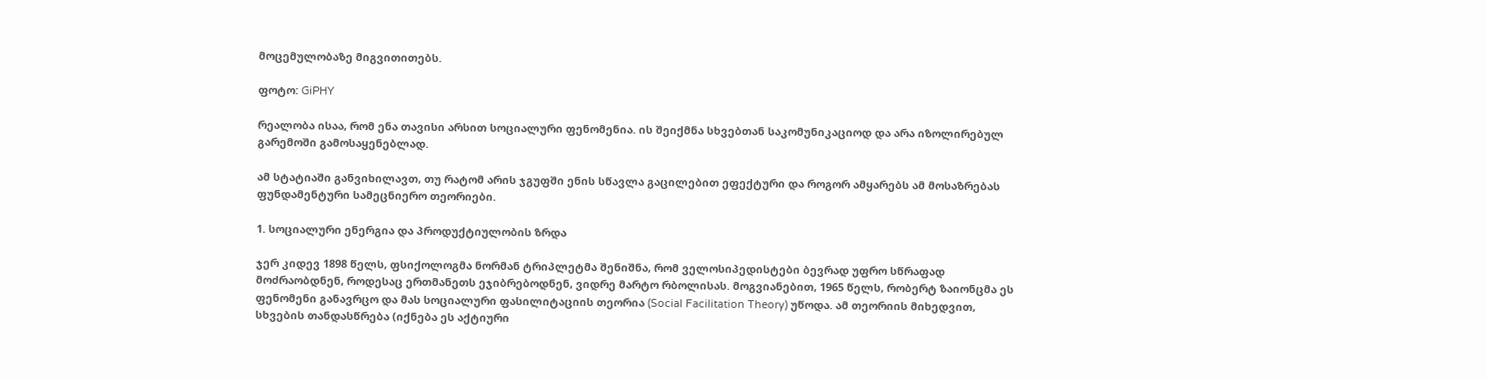მოცემულობაზე მიგვითითებს.

ფოტო: GiPHY

რეალობა ისაა, რომ ენა თავისი არსით სოციალური ფენომენია. ის შეიქმნა სხვებთან საკომუნიკაციოდ და არა იზოლირებულ გარემოში გამოსაყენებლად.

ამ სტატიაში განვიხილავთ, თუ რატომ არის ჯგუფში ენის სწავლა გაცილებით ეფექტური და როგორ ამყარებს ამ მოსაზრებას ფუნდამენტური სამეცნიერო თეორიები.

1. სოციალური ენერგია და პროდუქტიულობის ზრდა

ჯერ კიდევ 1898 წელს, ფსიქოლოგმა ნორმან ტრიპლეტმა შენიშნა, რომ ველოსიპედისტები ბევრად უფრო სწრაფად მოძრაობდნენ, როდესაც ერთმანეთს ეჯიბრებოდნენ, ვიდრე მარტო რბოლისას. მოგვიანებით, 1965 წელს, რობერტ ზაიონცმა ეს ფენომენი განავრცო და მას სოციალური ფასილიტაციის თეორია (Social Facilitation Theory) უწოდა. ამ თეორიის მიხედვით, სხვების თანდასწრება (იქნება ეს აქტიური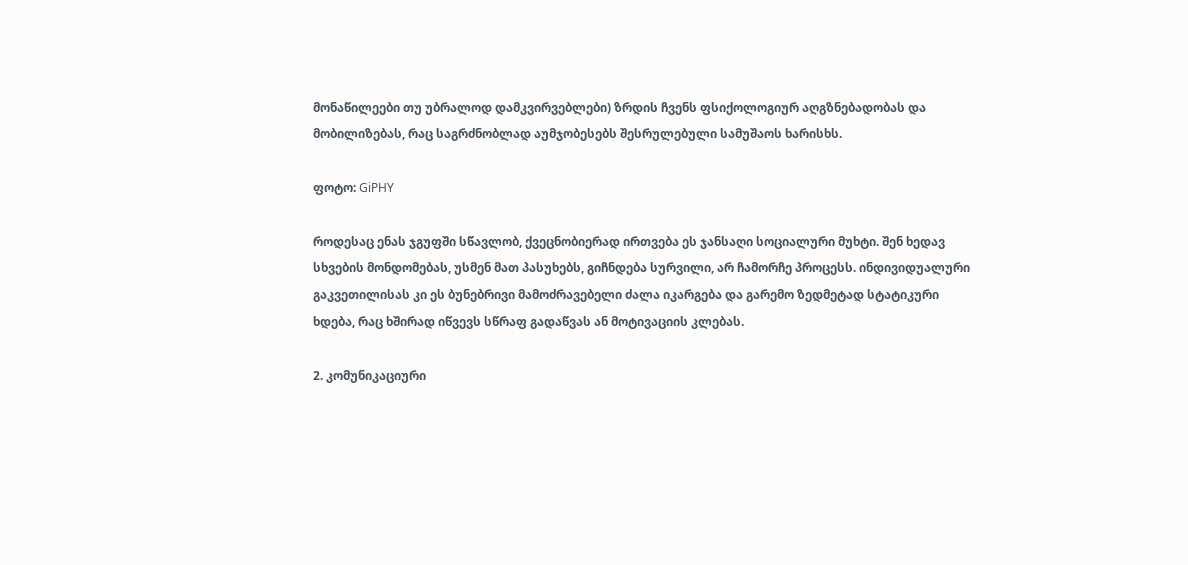მონაწილეები თუ უბრალოდ დამკვირვებლები) ზრდის ჩვენს ფსიქოლოგიურ აღგზნებადობას და მობილიზებას, რაც საგრძნობლად აუმჯობესებს შესრულებული სამუშაოს ხარისხს.

ფოტო: GiPHY

როდესაც ენას ჯგუფში სწავლობ, ქვეცნობიერად ირთვება ეს ჯანსაღი სოციალური მუხტი. შენ ხედავ სხვების მონდომებას, უსმენ მათ პასუხებს, გიჩნდება სურვილი, არ ჩამორჩე პროცესს. ინდივიდუალური გაკვეთილისას კი ეს ბუნებრივი მამოძრავებელი ძალა იკარგება და გარემო ზედმეტად სტატიკური ხდება, რაც ხშირად იწვევს სწრაფ გადაწვას ან მოტივაციის კლებას.

2. კომუნიკაციური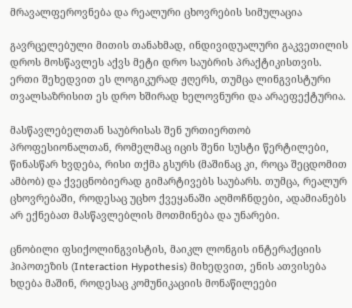მრავალფეროვნება და რეალური ცხოვრების სიმულაცია

გავრცელებული მითის თანახმად, ინდივიდუალური გაკვეთილის დროს მოსწავლეს აქვს მეტი დრო საუბრის პრაქტიკისთვის. ერთი შეხედვით ეს ლოგიკურად ჟღერს, თუმცა ლინგვისტური თვალსაზრისით ეს დრო ხშირად ხელოვნური და არაეფექტურია.

მასწავლებელთან საუბრისას შენ ურთიერთობ პროფესიონალთან, რომელმაც იცის შენი სუსტი წერტილები, წინასწარ ხვდება, რისი თქმა გსურს (მაშინაც კი, როცა შეცდომით ამბობ) და ქვეცნობიერად გიმარტივებს საუბარს. თუმცა, რეალურ ცხოვრებაში, როდესაც უცხო ქვეყანაში აღმოჩნდები, ადამიანებს არ ექნებათ მასწავლებლის მოთმინება და უნარები.

ცნობილი ფსიქოლინგვისტის, მაიკლ ლონგის ინტერაქციის ჰიპოთეზის (Interaction Hypothesis) მიხედვით, ენის ათვისება ხდება მაშინ, როდესაც კომუნიკაციის მონაწილეები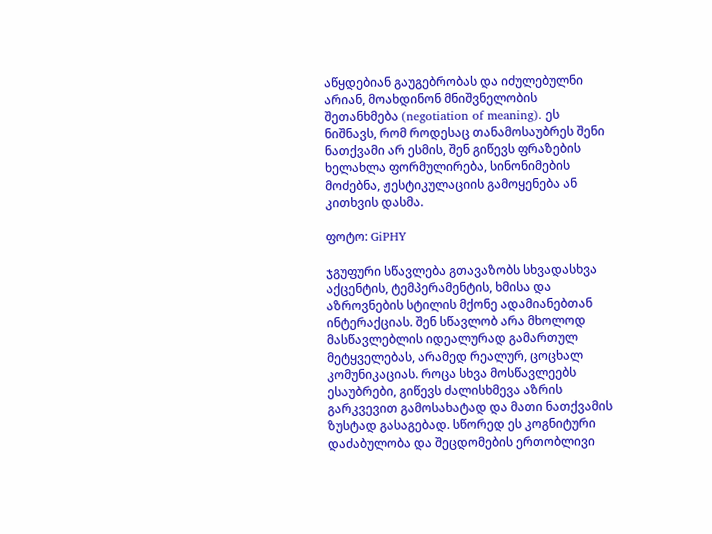აწყდებიან გაუგებრობას და იძულებულნი არიან, მოახდინონ მნიშვნელობის შეთანხმება (negotiation of meaning). ეს ნიშნავს, რომ როდესაც თანამოსაუბრეს შენი ნათქვამი არ ესმის, შენ გიწევს ფრაზების ხელახლა ფორმულირება, სინონიმების მოძებნა, ჟესტიკულაციის გამოყენება ან კითხვის დასმა.

ფოტო: GiPHY

ჯგუფური სწავლება გთავაზობს სხვადასხვა აქცენტის, ტემპერამენტის, ხმისა და აზროვნების სტილის მქონე ადამიანებთან ინტერაქციას. შენ სწავლობ არა მხოლოდ მასწავლებლის იდეალურად გამართულ მეტყველებას, არამედ რეალურ, ცოცხალ კომუნიკაციას. როცა სხვა მოსწავლეებს ესაუბრები, გიწევს ძალისხმევა აზრის გარკვევით გამოსახატად და მათი ნათქვამის ზუსტად გასაგებად. სწორედ ეს კოგნიტური დაძაბულობა და შეცდომების ერთობლივი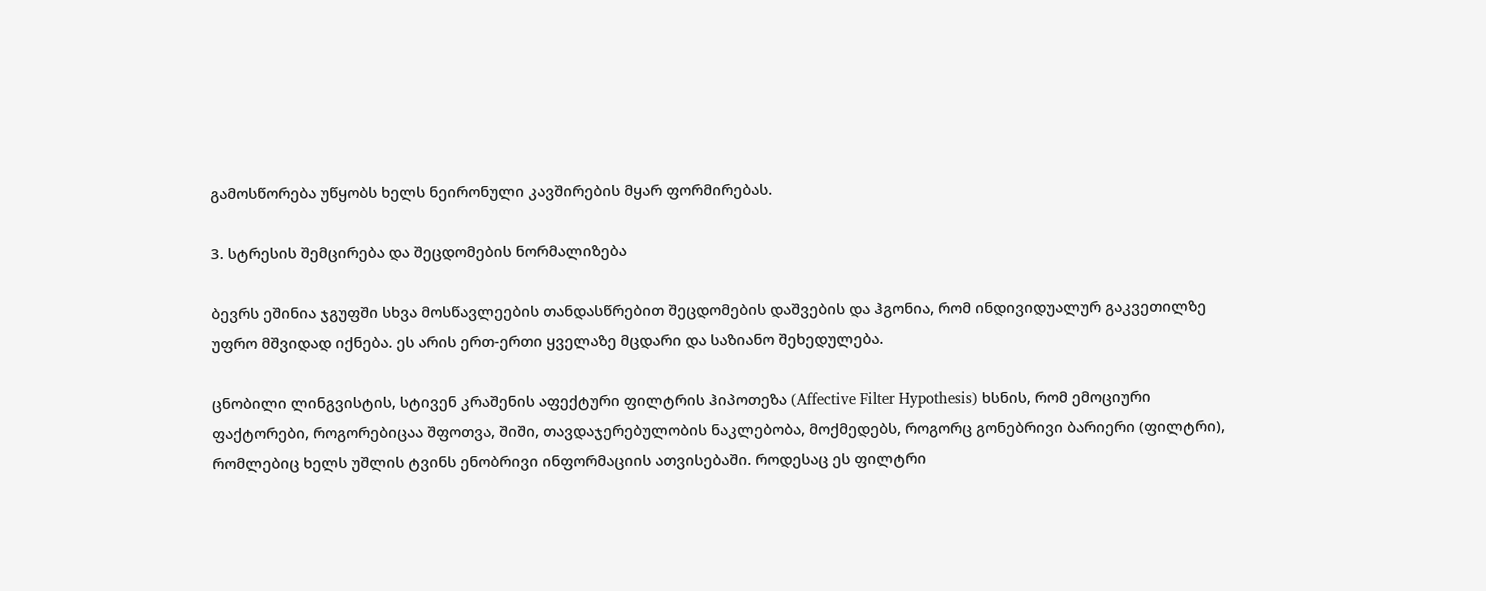გამოსწორება უწყობს ხელს ნეირონული კავშირების მყარ ფორმირებას.

3. სტრესის შემცირება და შეცდომების ნორმალიზება

ბევრს ეშინია ჯგუფში სხვა მოსწავლეების თანდასწრებით შეცდომების დაშვების და ჰგონია, რომ ინდივიდუალურ გაკვეთილზე უფრო მშვიდად იქნება. ეს არის ერთ-ერთი ყველაზე მცდარი და საზიანო შეხედულება.

ცნობილი ლინგვისტის, სტივენ კრაშენის აფექტური ფილტრის ჰიპოთეზა (Affective Filter Hypothesis) ხსნის, რომ ემოციური ფაქტორები, როგორებიცაა შფოთვა, შიში, თავდაჯერებულობის ნაკლებობა, მოქმედებს, როგორც გონებრივი ბარიერი (ფილტრი), რომლებიც ხელს უშლის ტვინს ენობრივი ინფორმაციის ათვისებაში. როდესაც ეს ფილტრი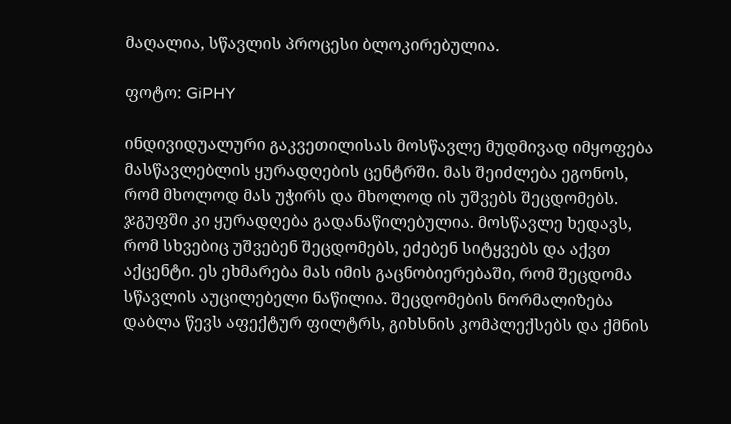მაღალია, სწავლის პროცესი ბლოკირებულია.

ფოტო: GiPHY

ინდივიდუალური გაკვეთილისას მოსწავლე მუდმივად იმყოფება მასწავლებლის ყურადღების ცენტრში. მას შეიძლება ეგონოს, რომ მხოლოდ მას უჭირს და მხოლოდ ის უშვებს შეცდომებს. ჯგუფში კი ყურადღება გადანაწილებულია. მოსწავლე ხედავს, რომ სხვებიც უშვებენ შეცდომებს, ეძებენ სიტყვებს და აქვთ აქცენტი. ეს ეხმარება მას იმის გაცნობიერებაში, რომ შეცდომა სწავლის აუცილებელი ნაწილია. შეცდომების ნორმალიზება დაბლა წევს აფექტურ ფილტრს, გიხსნის კომპლექსებს და ქმნის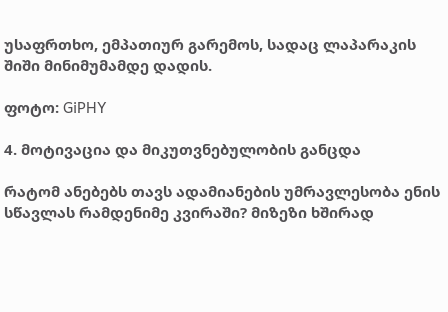უსაფრთხო, ემპათიურ გარემოს, სადაც ლაპარაკის შიში მინიმუმამდე დადის.

ფოტო: GiPHY

4. მოტივაცია და მიკუთვნებულობის განცდა

რატომ ანებებს თავს ადამიანების უმრავლესობა ენის სწავლას რამდენიმე კვირაში? მიზეზი ხშირად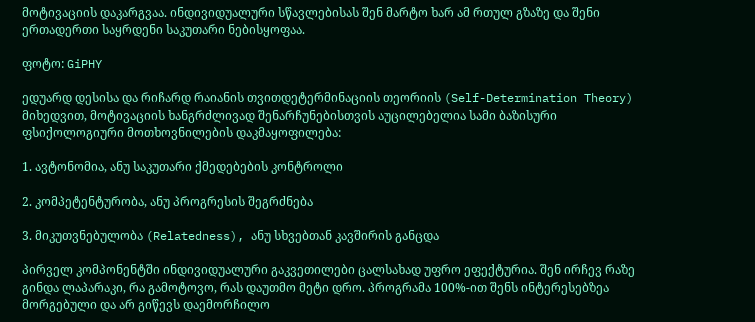მოტივაციის დაკარგვაა. ინდივიდუალური სწავლებისას შენ მარტო ხარ ამ რთულ გზაზე და შენი ერთადერთი საყრდენი საკუთარი ნებისყოფაა.

ფოტო: GiPHY

ედუარდ დესისა და რიჩარდ რაიანის თვითდეტერმინაციის თეორიის (Self-Determination Theory) მიხედვით, მოტივაციის ხანგრძლივად შენარჩუნებისთვის აუცილებელია სამი ბაზისური ფსიქოლოგიური მოთხოვნილების დაკმაყოფილება:

1. ავტონომია, ანუ საკუთარი ქმედებების კონტროლი

2. კომპეტენტურობა, ანუ პროგრესის შეგრძნება

3. მიკუთვნებულობა (Relatedness), ანუ სხვებთან კავშირის განცდა

პირველ კომპონენტში ინდივიდუალური გაკვეთილები ცალსახად უფრო ეფექტურია. შენ ირჩევ რაზე გინდა ლაპარაკი, რა გამოტოვო, რას დაუთმო მეტი დრო. პროგრამა 100%-ით შენს ინტერესებზეა მორგებული და არ გიწევს დაემორჩილო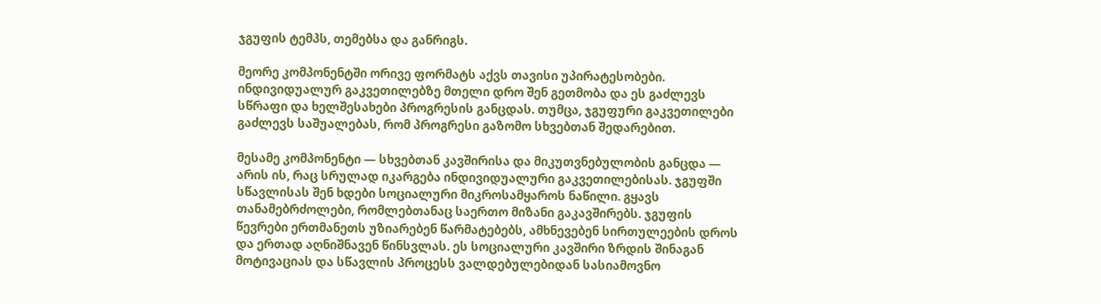ჯგუფის ტემპს, თემებსა და განრიგს.

მეორე კომპონენტში ორივე ფორმატს აქვს თავისი უპირატესობები. ინდივიდუალურ გაკვეთილებზე მთელი დრო შენ გეთმობა და ეს გაძლევს სწრაფი და ხელშესახები პროგრესის განცდას. თუმცა, ჯგუფური გაკვეთილები გაძლევს საშუალებას, რომ პროგრესი გაზომო სხვებთან შედარებით.

მესამე კომპონენტი — სხვებთან კავშირისა და მიკუთვნებულობის განცდა — არის ის, რაც სრულად იკარგება ინდივიდუალური გაკვეთილებისას. ჯგუფში სწავლისას შენ ხდები სოციალური მიკროსამყაროს ნაწილი. გყავს თანამებრძოლები, რომლებთანაც საერთო მიზანი გაკავშირებს. ჯგუფის წევრები ერთმანეთს უზიარებენ წარმატებებს, ამხნევებენ სირთულეების დროს და ერთად აღნიშნავენ წინსვლას. ეს სოციალური კავშირი ზრდის შინაგან მოტივაციას და სწავლის პროცესს ვალდებულებიდან სასიამოვნო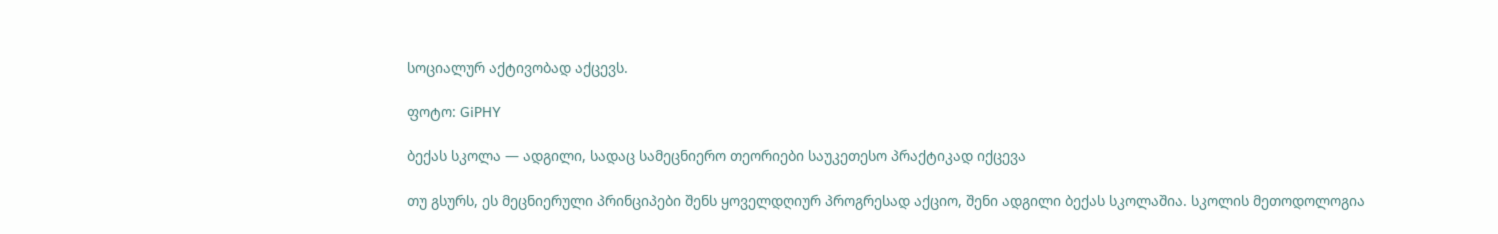სოციალურ აქტივობად აქცევს.

ფოტო: GiPHY

ბექას სკოლა — ადგილი, სადაც სამეცნიერო თეორიები საუკეთესო პრაქტიკად იქცევა

თუ გსურს, ეს მეცნიერული პრინციპები შენს ყოველდღიურ პროგრესად აქციო, შენი ადგილი ბექას სკოლაშია. სკოლის მეთოდოლოგია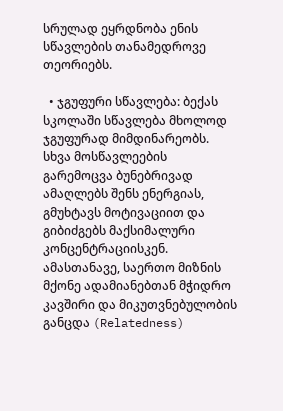სრულად ეყრდნობა ენის სწავლების თანამედროვე თეორიებს.

  • ჯგუფური სწავლება: ბექას სკოლაში სწავლება მხოლოდ ჯგუფურად მიმდინარეობს. სხვა მოსწავლეების გარემოცვა ბუნებრივად ამაღლებს შენს ენერგიას, გმუხტავს მოტივაციით და გიბიძგებს მაქსიმალური კონცენტრაციისკენ. ამასთანავე, საერთო მიზნის მქონე ადამიანებთან მჭიდრო კავშირი და მიკუთვნებულობის განცდა (Relatedness)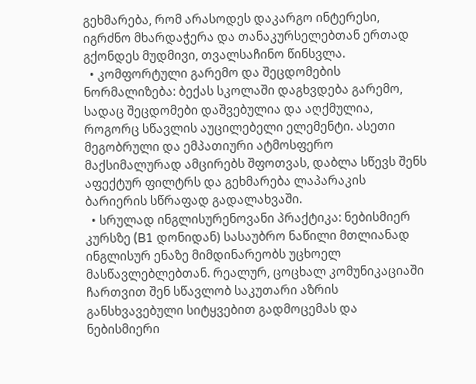გეხმარება, რომ არასოდეს დაკარგო ინტერესი, იგრძნო მხარდაჭერა და თანაკურსელებთან ერთად გქონდეს მუდმივი, თვალსაჩინო წინსვლა.
  • კომფორტული გარემო და შეცდომების ნორმალიზება: ბექას სკოლაში დაგხვდება გარემო, სადაც შეცდომები დაშვებულია და აღქმულია, როგორც სწავლის აუცილებელი ელემენტი. ასეთი მეგობრული და ემპათიური ატმოსფერო მაქსიმალურად ამცირებს შფოთვას, დაბლა სწევს შენს აფექტურ ფილტრს და გეხმარება ლაპარაკის ბარიერის სწრაფად გადალახვაში.
  • სრულად ინგლისურენოვანი პრაქტიკა: ნებისმიერ კურსზე (B1 დონიდან) სასაუბრო ნაწილი მთლიანად ინგლისურ ენაზე მიმდინარეობს უცხოელ მასწავლებლებთან. რეალურ, ცოცხალ კომუნიკაციაში ჩართვით შენ სწავლობ საკუთარი აზრის განსხვავებული სიტყვებით გადმოცემას და ნებისმიერი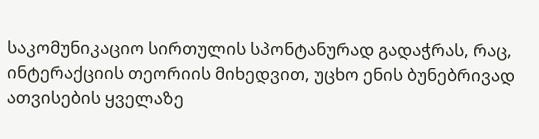საკომუნიკაციო სირთულის სპონტანურად გადაჭრას, რაც, ინტერაქციის თეორიის მიხედვით, უცხო ენის ბუნებრივად ათვისების ყველაზე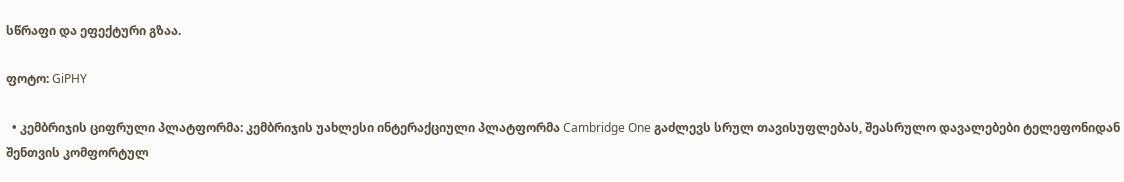სწრაფი და ეფექტური გზაა.

ფოტო: GiPHY

  • კემბრიჯის ციფრული პლატფორმა: კემბრიჯის უახლესი ინტერაქციული პლატფორმა Cambridge One გაძლევს სრულ თავისუფლებას, შეასრულო დავალებები ტელეფონიდან შენთვის კომფორტულ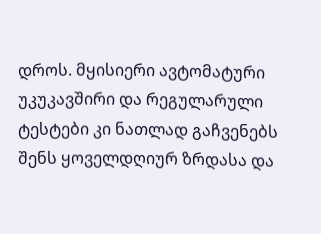დროს. მყისიერი ავტომატური უკუკავშირი და რეგულარული ტესტები კი ნათლად გაჩვენებს შენს ყოველდღიურ ზრდასა და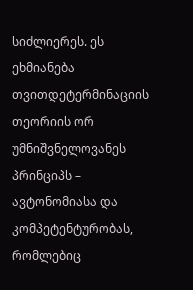სიძლიერეს. ეს ეხმიანება თვითდეტერმინაციის თეორიის ორ უმნიშვნელოვანეს პრინციპს – ავტონომიასა და კომპეტენტურობას, რომლებიც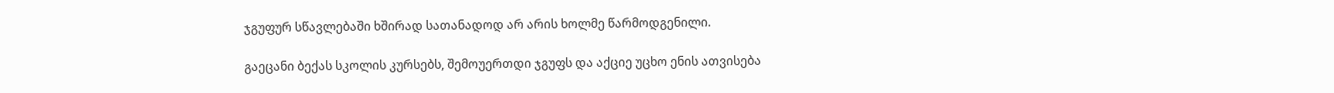ჯგუფურ სწავლებაში ხშირად სათანადოდ არ არის ხოლმე წარმოდგენილი.

გაეცანი ბექას სკოლის კურსებს, შემოუერთდი ჯგუფს და აქციე უცხო ენის ათვისება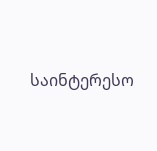საინტერესო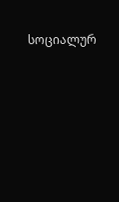სოციალურ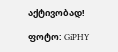აქტივობად!

ფოტო: GiPHY